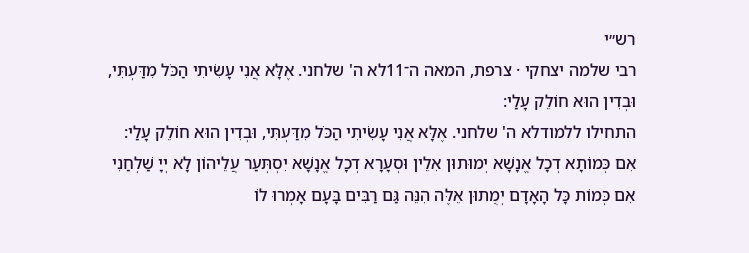רש״י
רבי שלמה יצחקי · צרפת, המאה ה־11לא ה' שלחני. אֶלָּא אֲנִי עָשִׂיתִי הַכֹּל מִדַּעְתִּי, וּבְדִין הוּא חוֹלֵק עָלַי:
התחילו ללמודלא ה' שלחני. אֶלָּא אֲנִי עָשִׂיתִי הַכֹּל מִדַּעְתִּי, וּבְדִין הוּא חוֹלֵק עָלַי:
אִם כְּמוֹתָא דְכָל אֱנָשָׁא יְמוּתוּן אִלֵין וּסְעָרָא דְכָל אֱנָשָׁא יִסְתְּעַר עֲלֵיהוֹן לָא יְיָ שַׁלְחַנִי
אִם כְּמוֹת כָּל הָאָדָם יְמֻתוּן אֵלֶּה הִנֵּה גַּם רַבִּים בָּעָם אָמְרוּ לוֹ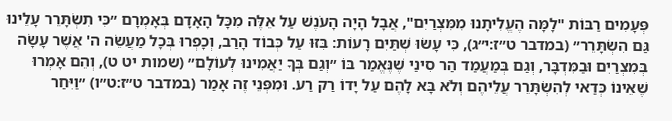פְּעָמִים רַבּוֹת "לָמָּה הֶעֱלִיתָנוּ מִמִּצְרַיִם", אֲבָל הָיָה הָעֹנֶשׁ עַל אֵלֶּה מִכָּל הָאָדָם בְּאָמְרָם ״כִּי תִשְׂתָּרֵר עָלֵינוּ גַּם הִשְׂתָּרֵר״ (במדבר ט״ז:י״ג), כִּי עָשׂוּ שְׁתַּיִם רָעוֹת: בִּזּוּ עַל כְּבוֹד הָרַב, וְכָפְרוּ בְּכָל מַעֲשֵׂה ה' אֲשֶׁר עָשָׂה בְּמִצְרַיִם וּבַמִּדְבָּר, וְגַם בְּמַעֲמַד הַר סִינַי שֶׁנֶּאֱמַר בּוֹ ״וְגַם בְּךָ יַאֲמִינוּ לְעוֹלָם״ (שמות יט ט), וְהֵם אָמְרוּ שֶׁאֵינוֹ כְּדַאי לְהִשְׂתָּרֵר עֲלֵיהֶם וְלֹא בָּא לָהֶם עַל יָדוֹ רַק רַע. וּמִפְּנֵי זֶה אָמַר (במדבר ט״ז:ט״ו) ״וַיִּחַר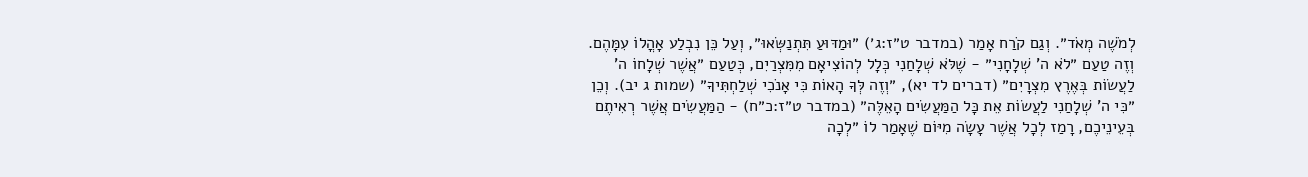לְמֹשֶׁה מְאֹד״. וְגַם קֹרַח אָמַר (במדבר ט״ז:ג׳) ״וּמַדּוּעַ תִּתְנַשְּׂאוּ״, וְעַל כֵּן נִבְלַע אָהֳלוֹ עִמָּהֶם. וְזֶה טַעַם ״לֹא ה' שְׁלָחָנִי״ - שֶׁלֹּא שְׁלָחַנִי כְּלָל לְהוֹצִיאָם מִמִּצְרַיִם, כְּטַעַם ״אֲשֶׁר שְׁלָחוֹ ה' לַעֲשׂוֹת בְּאֶרֶץ מִצְרָיִם״ (דברים לד יא), ״וְזֶה לְּךָ הָאוֹת כִּי אָנֹכִי שְׁלַחְתִּיךָ״ (שמות ג יב). וְכֵן ״כִּי ה' שְׁלָחַנִי לַעֲשׂוֹת אֵת כָּל הַמַּעֲשִׂים הָאֵלֶּה״ (במדבר ט״ז:כ״ח) - הַמַּעֲשִׂים אֲשֶׁר רְאִיתֶם בְּעֵינֵיכֶם, רָמַז לְכָל אֲשֶׁר עָשָׂה מִיּוֹם שֶׁאָמַר לוֹ ״לְכָה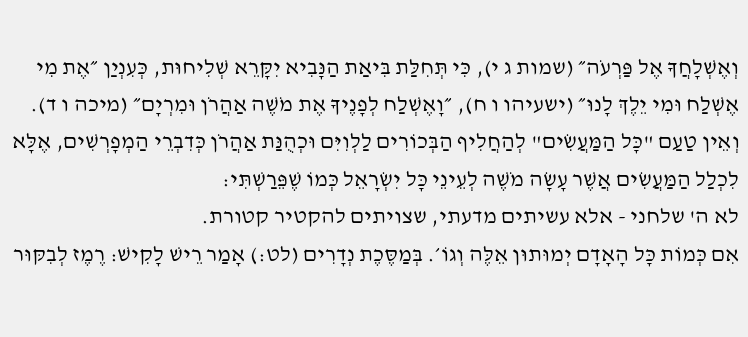וְאֶשְׁלָחֲךָ אֶל פַּרְעֹה״ (שמות ג י), כִּי תְּחִלַּת בִּיאַת הַנָּבִיא יִקָּרֵא שְׁלִיחוּת, כְּעִנְיַן ״אֶת מִי אֶשְׁלַח וּמִי יֵלֶךְ לָנוּ״ (ישעיהו ו ח), ״וָאֶשְׁלַח לְפָנֶיךָ אֶת מֹשֶׁה אַהֲרֹן וּמִרְיָם״ (מיכה ו ד). וְאֵין טַעַם "כָּל הַמַּעֲשִׂים" לְהַחֲלִיף הַבְּכוֹרִים לַלְוִיִּם וּכְהֻנַּת אַהֲרֹן כְּדִבְרֵי הַמְפָרְשִׁים, אֶלָּא לִכְלַל הַמַּעֲשִׂים אֲשֶׁר עָשָׂה מֹשֶׁה לְעֵינֵי כָּל יִשְׂרָאֵל כְּמוֹ שֶׁפֵּרַשְׁתִּי:
לא ה' שלחני - אלא עשיתים מדעתי, שצויתים להקטיר קטורת.
אִם כְּמוֹת כָּל הָאָדָם יְמוּתוּן אֵלֶּה וְגוֹ׳. בְּמַסֶּכֶת נְדָרִים (לט:) אָמַר רֵישׁ לָקִישׁ: רֶמֶז לְבִקּוּר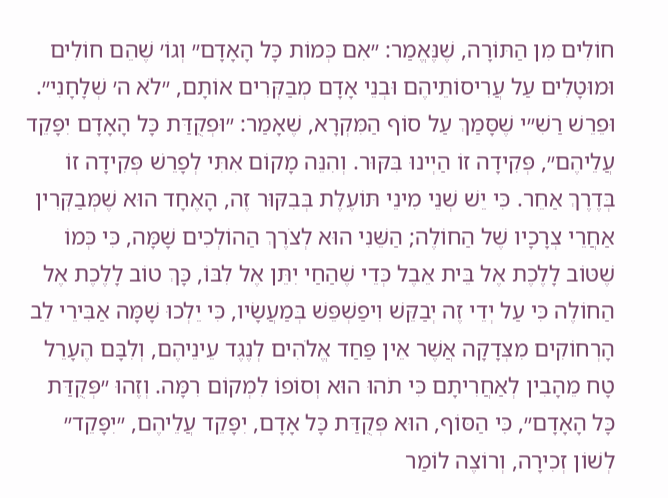חוֹלִים מִן הַתּוֹרָה, שֶׁנֶּאֱמַר: ״אִם כְּמוֹת כָּל הָאָדָם״ וְגוֹ׳ שֶׁהֵם חוֹלִים וּמוּטָלִים עַל עֲרִיסוֹתֵיהֶם וּבְנֵי אָדָם מְבַקְּרִים אוֹתָם, ״לֹא ה׳ שְׁלָחָנִי״. וּפֵרֵשׁ רַשִׁ״י שֶׁסָּמַךְ עַל סוֹף הַמִּקְרָא, שֶׁאָמַר: ״וּפְקֻדַּת כָּל הָאָדָם יִפָּקֵד עֲלֵיהֶם״, פְּקִידָה זוֹ הַיְינוּ בִּקּוּר. וְהִנֵּה מָקוֹם אִתִּי לְפָרֵשׁ פְּקִידָה זוֹ בְּדֶרֶךְ אַחֵר. כִּי יֵשׁ שְׁנֵי מִינֵי תּוֹעֶלֶת בְּבִקּוּר זֶה, הָאֶחָד הוּא שֶׁמְּבַקְּרִין אַחֲרֵי צְרָכָיו שֶׁל הַחוֹלֶה; הַשֵּׁנִי הוּא לְצֹרֶךְ הַהוֹלְכִים שָׁמָּה, כִּי כְּמוֹ שֶׁטּוֹב לָלֶכֶת אֶל בֵּית אֵבֶל כְּדֵי שֶׁהַחַי יִתֵּן אֶל לִבּוֹ, כָּךְ טוֹב לָלֶכֶת אֶל הַחוֹלֶה כִּי עַל יְדֵי זֶה יְבַקֵּשׁ וִיפַשְׁפֵּשׁ בְּמַעֲשָׂיו, כִּי יֵלְכוּ שָׁמָּה אַבִּירֵי לֵב הָרְחוֹקִים מִצְּדָקָה אֲשֶׁר אֵין פַּחַד אֱלֹהִים לְנֶגֶד עֵינֵיהֶם, וְלִבָּם הֶעָרֵל טָח מֵהָבִין לְאַחֲרִיתָם כִּי תֹהוּ הוּא וְסוֹפוֹ לִמְקוֹם רִמָּה. וְזֶהוּ ״פְּקֻדַּת כָּל הָאָדָם״, כִּי הַסּוֹף, הוּא פְּקֻדַּת כָּל אָדָם, יִפָּקֵד עֲלֵיהֶם, ״יִפָּקֵד״ לְשׁוֹן זְכִירָה, וְרוֹצֶה לוֹמַר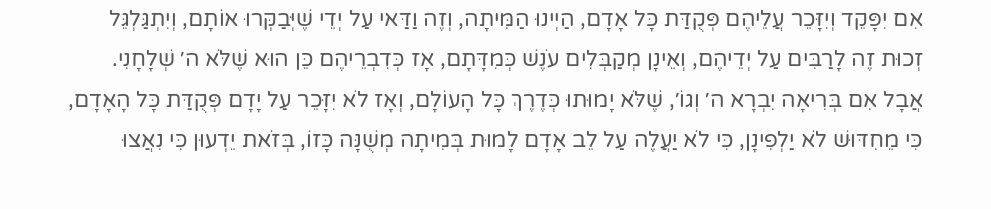אִם יִפָּקֵד וְיִזָּכֵר עֲלֵיהֶם פְּקֻדַּת כָּל אָדָם, הַיְינוּ הַמִּיתָה, וְזֶה וַדַּאי עַל יְדֵי שֶׁיְּבַקְּרוּ אוֹתָם, וְיִתְגַּלְגֵּל זְכוּת זֶה לָרַבִּים עַל יְדֵיהֶם, וְאֵינָן מְקַבְּלִים עֹנֶשׁ כְּמִדָּתָם, אָז כְּדִבְרֵיהֶם כֵּן הוּא שֶׁלֹּא ה׳ שְׁלָחָנִי. אֲבָל אִם בְּרִיאָה יִבְרָא ה׳ וְגוֹ׳, שֶׁלֹּא יָמוּתוּ כְּדֶרֶךְ כָּל הָעוֹלָם, וְאָז לֹא יִזָּכֵר עַל יָדָם פְּקֻדַּת כָּל הָאָדָם, כִּי מֵחִדּוּשׁ לֹא יַלְפִינָן, כִּי לֹא יַעֲלֶה עַל לֵב אָדָם לָמוּת בְּמִיתָה מְשֻׁנָּה כָּזוֹ, בְּזֹאת יֵדְעוּן כִּי נִאֲצוּ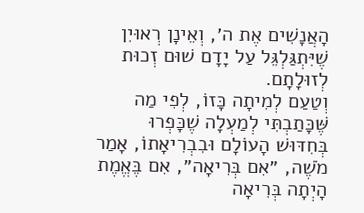הָאֲנָשִׁים אֶת ה׳, וְאֵינָן רְאוּיִן שֶׁיִּתְגַּלְגֵּל עַל יָדָם שׁוּם זְכוּת לְזוּלָתָם.
וְטַעַם לְמִיתָה כָּזוֹ, לְפִי מַה שֶּׁכָּתַבְתִּי לְמַעְלָה שֶׁכָּפְרוּ בְּחִדּוּשׁ הָעוֹלָם וּבִבְרִיאָתוֹ, אָמַר מֹשֶׁה, ״אִם בְּרִיאָה״, אִם בֶּאֱמֶת הָיְתָה בְּרִיאָה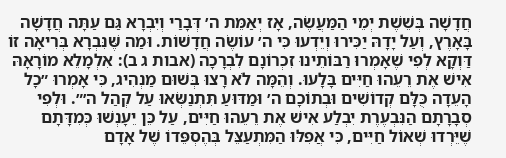חֲדָשָׁה בְּשֵׁשֶׁת יְמֵי הַמַּעֲשֶׂה, אָז יְאַמֵּת ה׳ דְּבָרַי וְיִבְרָא גַּם עַתָּה חֲדָשָׁה בָּאָרֶץ, וְעַל יָדָהּ יַכִּירוּ וְיֵדְעוּ כִּי ה׳ עוֹשֶׂה חֲדָשׁוֹת. וּמַה שֶּׁנִּבְרָא בְּרִיאָה זוֹ דַּוְקָא לְפִי שֶׁאָמְרוּ רַבּוֹתֵינוּ זִכְרוֹנָם לִבְרָכָה (אבות ג ב): אִלְמָלֵא מוֹרָאָהּ אִישׁ אֶת רֵעֵהוּ חַיִּים בָּלָעוּ. וְהֵמָּה לֹא רָצוּ בְּשׁוּם מַנְהִיג, כִּי אָמְרוּ ״כָל הָעֵדָה כֻּלָּם קְדוֹשִׁים וּבְתוֹכָם ה׳ וּמַדּוּעַ תִּתְנַשְּׂאוּ עַל קְהַל ה׳״. וּלְפִי סְבָרָתָם הַנִּבְעֶרֶת יִבְלַע אִישׁ אֶת רֵעֵהוּ חַיִּים, עַל כֵּן יֵעָנְשׁוּ כְּמִדָּתָם שֶׁיֵּרְדוּ שְׁאוֹל חַיִּים, כִּי אֲפִלּוּ הַמִּתְעַצֵּל בְּהֶסְפֵּדוֹ שֶׁל אָדָם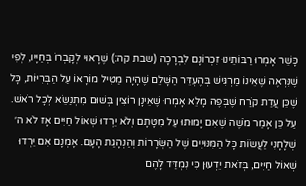כָּשֵׁר אָמְרוּ רַבּוֹתֵינוּ זִכְרוֹנָם לִבְרָכָה (שבת קה:) שֶׁרָאוּי לְקָבְרוֹ בְּחַיָּיו, לְפִי שֶׁנִּרְאֶה שֶׁאֵינוֹ מַרְגִּישׁ בְּהֶעְדֵּר הַשָּׁלֵם שֶׁהָיָה מַטִּיל מוֹרָאוֹ עַל הַבְּרִיּוֹת, כָּל שֶׁכֵּן עֲדַת קֹרַח שֶׁבְּפֶה מָלֵא אָמְרוּ שֶׁאֵינָן רוֹצִין בְּשׁוּם מִתְנַשֵּׂא לְכָל רֹאשׁ. עַל כֵּן אָמַר מֹשֶׁה שֶׁאִם יָמוּתוּ עַל מִטָּתָם וְלֹא יֵרְדוּ שְׁאוֹל חַיִּים אָז לֹא ה׳ שְׁלָחָנִי לַעֲשׂוֹת כָּל הַמִּנּוּיִים שֶׁל הַשְּׂרָרוֹת וְהַנְהָגַת הָעָם. אָמְנָם אִם יֵרְדוּ שְׁאוֹל חַיִּים, בְּזֹאת יֵדְעוּן כִּי נִמְדַּד לָהֶם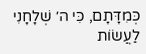כְּמִדָּתָם, כִּי ה׳ שְׁלָחָנִי לַעֲשׂוֹת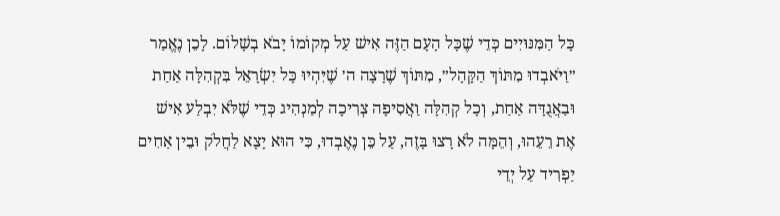כָּל הַמִּנּוּיִים כְּדֵי שֶׁכָּל הָעָם הַזֶּה אִישׁ עַל מְקוֹמוֹ יָבֹא בְשָׁלוֹם. לָכֵן נֶאֱמַר ״וַיֹּאבְדוּ מִתּוֹךְ הַקָּהָל״, מִתּוֹךְ שֶׁרָצָה ה׳ שֶׁיִּהְיוּ כָּל יִשְׂרָאֵל בִּקְהִלָּה אַחַת וּבַאֲגֻדָּה אַחַת, וְכָל קְהִלָּה וַאֲסִיפָה צְרִיכָה לְמַנְהִיג כְּדֵי שֶׁלֹּא יִבְלַע אִישׁ אֶת רֵעֵהוּ, וְהֵמָּה לֹא רָצוּ בָּזֶה, עַל כֵּן נֶאֶבְדוּ, כִּי הוּא יָצָא לַחֲלֹק וּבֵין אַחִים יַפְרִיד עַל יְדֵי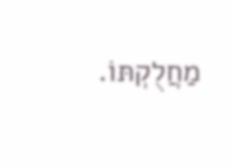מַחֲלֻקְתּוֹ.